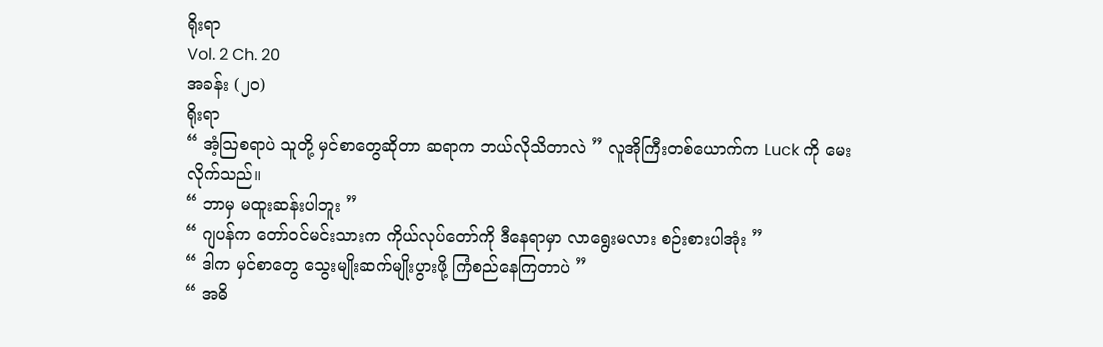ရိုးရာ
Vol. 2 Ch. 20
အခန်း (၂၀)
ရိုးရာ
“ အံ့သြစရာပဲ သူတို့ မှင်စာတွေဆိုတာ ဆရာက ဘယ်လိုသိတာလဲ ” လူအိုကြီးတစ်ယောက်က Luck ကို မေးလိုက်သည်။
“ ဘာမှ မထူးဆန်းပါဘူး ”
“ ဂျပန်က တော်ဝင်မင်းသားက ကိုယ်လုပ်တော်ကို ဒီနေရာမှာ လာရွေးမလား စဉ်းစားပါအုံး ”
“ ဒါက မှင်စာတွေ သွေးမျိုးဆက်မျိုးပွားဖို့ ကြံစည်နေကြတာပဲ ”
“ အဓိ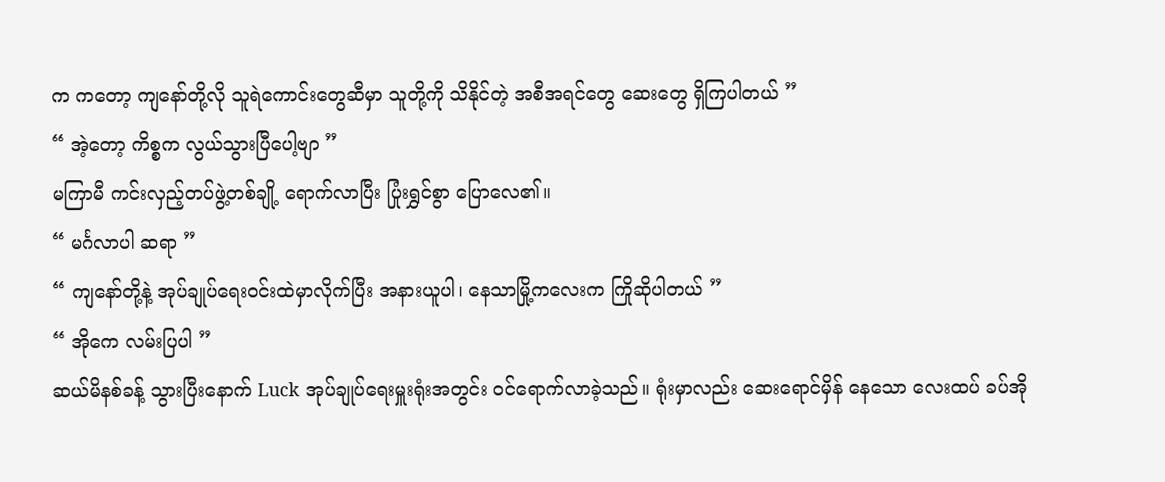က ကတော့ ကျနော်တို့လို သူရဲကောင်းတွေဆီမှာ သူတို့ကို သိနိုင်တဲ့ အစီအရင်တွေ ဆေးတွေ ရှိကြပါတယ် ”
“ အဲ့တော့ ကိစ္စက လွယ်သွားပြီပေါ့ဗျာ ”
မကြာမီ ကင်းလှည့်တပ်ဖွဲ့တစ်ချို့ ရောက်လာပြီး ပြုံးရွှင်စွာ ပြောလေ၏။
“ မင်္ဂလာပါ ဆရာ ”
“ ကျနော်တို့နဲ့ အုပ်ချုပ်ရေးဝင်းထဲမှာလိုက်ပြီး အနားယူပါ၊ နေသာမြို့ကလေးက ကြိုဆိုပါတယ် ”
“ အိုကေ လမ်းပြပါ ”
ဆယ်မိနစ်ခန့် သွားပြီးနောက် Luck အုပ်ချုပ်ရေးမှူးရုံးအတွင်း ဝင်ရောက်လာခဲ့သည်။ ရုံးမှာလည်း ဆေးရောင်မှိန် နေသော လေးထပ် ခပ်အို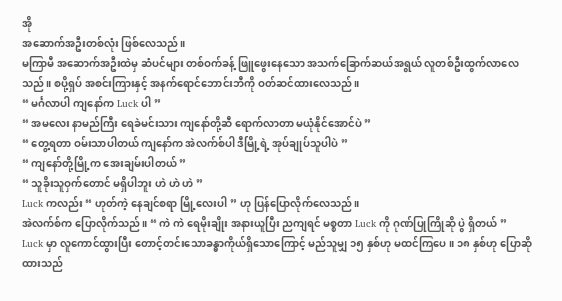အို
အဆောက်အဦးတစ်လုံး ဖြစ်လေသည်။
မကြာမီ အဆောက်အဦးထဲမှ ဆံပင်များ တစ်ဝက်ခန့် ဖြူဖွေးနေသော အသက်ခြောက်ဆယ်အရွယ် လူတစ်ဦးထွက်လာလေသည်။ စပို့ရှပ် အစင်းကြားနှင့် အနက်ရောင်ဘောင်းဘီကို ဝတ်ဆင်ထားလေသည်။
“ မင်္ဂလာပါ ကျနော်က Luck ပါ ”
“ အမလေး နာမည်ကြီး ရေခဲမင်းသား ကျနော်တို့ဆီ ရောက်လာတာ မယုံနိုင်အောင်ပဲ ”
“ တွေ့ရတာ ဝမ်းသာပါတယ် ကျနော်က အဲလက်စ်ပါ ဒီမြို့ရဲ့ အုပ်ချုပ်သူပါပဲ ”
“ ကျနော်တို့မြို့က အေးချမ်းပါတယ် ”
“ သူခိုးသူဝှက်တောင် မရှိပါဘူး ဟဲ ဟဲ ဟဲ ”
Luck ကလည်း “ ဟုတ်ကဲ့ နေချင်စရာ မြို့လေးပါ ” ဟု ပြန်ပြောလိုက်လေသည်။
အဲလက်စ်က ပြောလိုက်သည်။ “ ကဲ ကဲ ရေမိုးချိုး အနားယူပြီး ညကျရင် မစ္စတာ Luck ကို ဂုဏ်ပြုကြိုဆို ပွဲ ရှိတယ် ”
Luck မှာ လူကောင်ထွားပြီး တောင့်တင်းသောခန္ဓာကိုယ်ရှိသောကြောင့် မည်သူမျှ ၁၅ နှစ်ဟု မထင်ကြပေ။ ၁၈ နှစ်ဟု ပြောဆိုထားသည်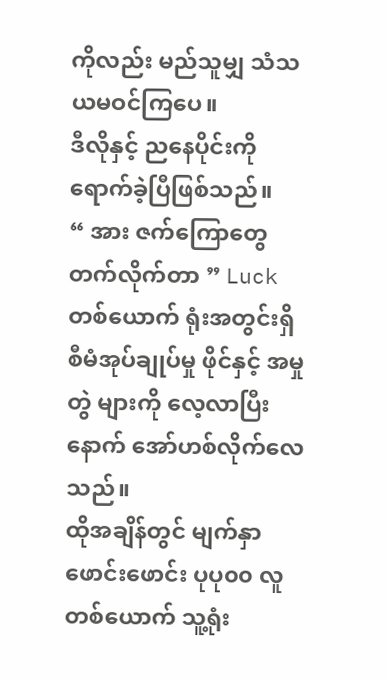ကိုလည်း မည်သူမျှ သံသယမဝင်ကြပေ။
ဒီလိုနှင့် ညနေပိုင်းကို ရောက်ခဲ့ပြီဖြစ်သည်။
“ အား ဇက်ကြောတွေ တက်လိုက်တာ ” Luck တစ်ယောက် ရုံးအတွင်းရှိ စီမံအုပ်ချုပ်မှု ဖိုင်နှင့် အမှုတွဲ များကို လေ့လာပြီးနောက် အော်ဟစ်လိုက်လေသည်။
ထိုအချိန်တွင် မျက်နှာဖောင်းဖောင်း ပုပု၀၀ လူတစ်ယောက် သူ့ရုံး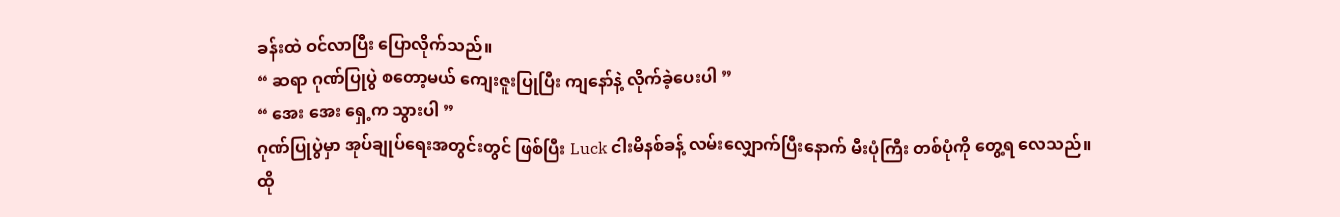ခန်းထဲ ဝင်လာပြီး ပြောလိုက်သည်။
“ ဆရာ ဂုဏ်ပြုပွဲ စတော့မယ် ကျေးဇူးပြုပြီး ကျနော်နဲ့ လိုက်ခဲ့ပေးပါ ”
“ အေး အေး ရှေ့က သွားပါ ”
ဂုဏ်ပြုပွဲမှာ အုပ်ချုပ်ရေးအတွင်းတွင် ဖြစ်ပြီး Luck ငါးမိနစ်ခန့် လမ်းလျှောက်ပြီးနောက် မီးပုံကြီး တစ်ပုံကို တွေ့ရ လေသည်။
ထို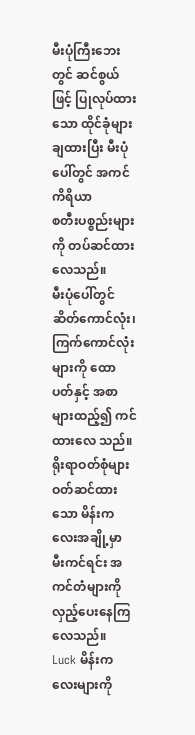မီးပုံကြီးဘေးတွင် ဆင်စွယ်ဖြင့် ပြုလုပ်ထားသော ထိုင်ခုံများ ချထားပြီး မီးပုံပေါ်တွင် အကင်ကိရိယာ
စတီးပစ္စည်းများကို တပ်ဆင်ထားလေသည်။
မီးပုံပေါ်တွင် ဆိတ်ကောင်လုံး၊ ကြက်ကောင်လုံးများကို ထောပတ်နှင့် အစာများထည့်၍ ကင်ထားလေ သည်။ ရိုးရာဝတ်စုံများ ဝတ်ဆင်ထားသော မိန်းကလေးအချို့မှာ မီးကင်ရင်း အကင်တံများကို လှည့်ပေးနေကြ လေသည်။
Luck မိန်းကလေးများကို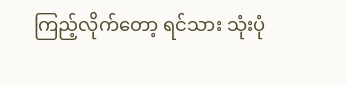ကြည့်လိုက်တော့ ရင်သား သုံးပုံ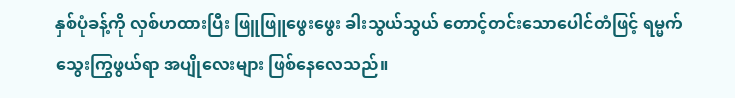နှစ်ပုံခန့်ကို လှစ်ဟထားပြီး ဖြူဖြူဖွေးဖွေး ခါးသွယ်သွယ် တောင့်တင်းသောပေါင်တံဖြင့် ရမ္မက်သွေးကြွဖွယ်ရာ အပျိုလေးများ ဖြစ်နေလေသည်။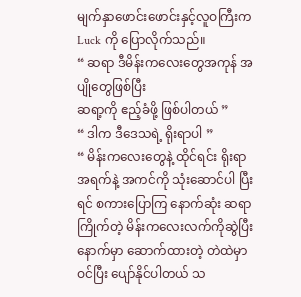မျက်နှာဖောင်းဖောင်းနှင့်လူဝကြီးက Luck ကို ပြောလိုက်သည်။
“ ဆရာ ဒီမိန်းကလေးတွေအကုန် အပျိုတွေဖြစ်ပြီး
ဆရာ့ကို ဧည့်ခံဖို့ ဖြစ်ပါတယ် ”
“ ဒါက ဒီဒေသရဲ့ ရိုးရာပါ ”
“ မိန်းကလေးတွေနဲ့ ထိုင်ရင်း ရိုးရာအရက်နဲ့ အကင်ကို သုံးဆောင်ပါ ပြီးရင် စကားပြောကြ နောက်ဆုံး ဆရာကြိုက်တဲ့ မိန်းကလေးလက်ကိုဆွဲပြီး နောက်မှာ ဆောက်ထားတဲ့ တဲထဲမှာဝင်ပြီး ပျော်နိုင်ပါတယ် သ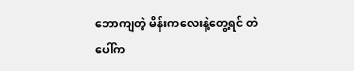ဘောကျတဲ့ မိန်းကလေးနဲ့တွေ့ရင် တဲပေါ်က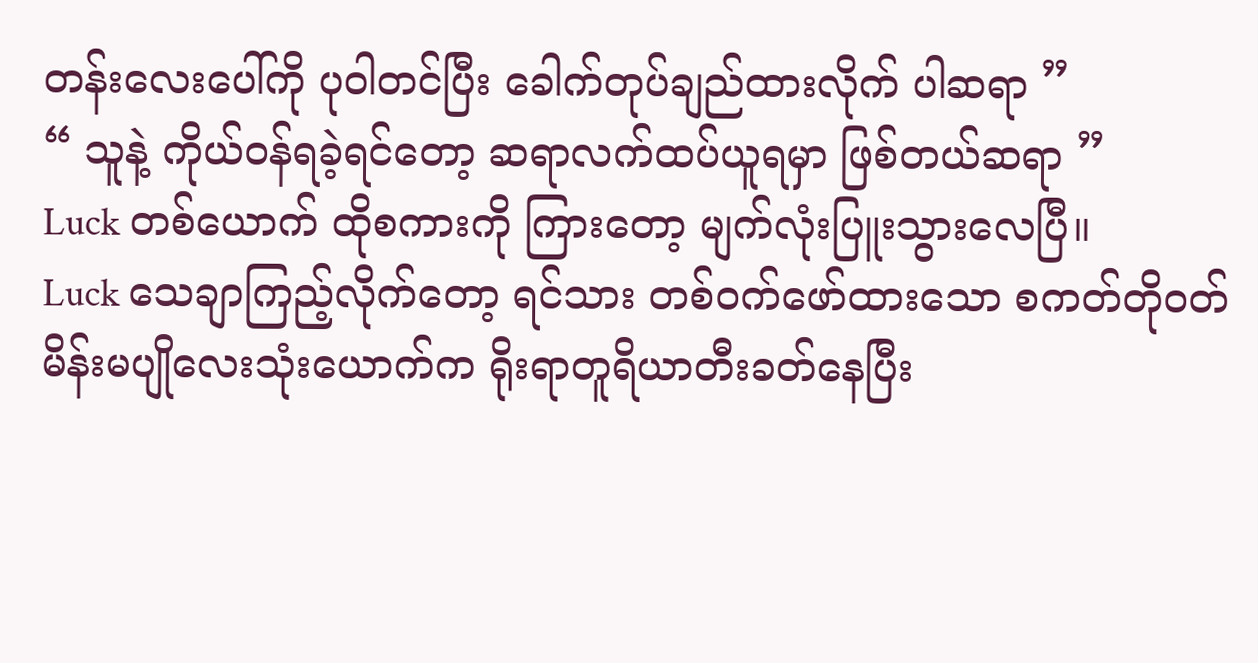တန်းလေးပေါ်ကို ပုဝါတင်ပြီး ခေါက်တုပ်ချည်ထားလိုက် ပါဆရာ ”
“ သူနဲ့ ကိုယ်ဝန်ရခဲ့ရင်တော့ ဆရာလက်ထပ်ယူရမှာ ဖြစ်တယ်ဆရာ ”
Luck တစ်ယောက် ထိုစကားကို ကြားတော့ မျက်လုံးပြူးသွားလေပြီ။
Luck သေချာကြည့်လိုက်တော့ ရင်သား တစ်ဝက်ဖော်ထားသော စကတ်တိုဝတ် မိန်းမပျိုလေးသုံးယောက်က ရိုးရာတူရိယာတီးခတ်နေပြီး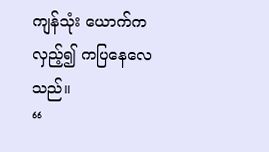ကျန်သုံး ယောက်က လှည့်၍ ကပြနေလေသည်။
“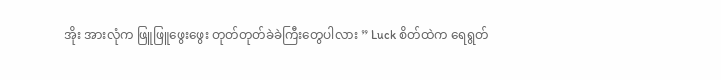အိုး အားလုံက ဖြူဖြူဖွေးဖွေး တုတ်တုတ်ခဲခဲကြီးတွေပါလား ” Luck စိတ်ထဲက ရေရွတ်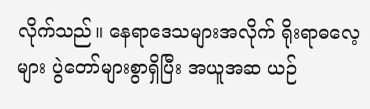လိုက်သည်။ နေရာဒေသများအလိုက် ရိုးရာဓလေ့များ ပွဲတော်များစွာရှိပြီး အယူအဆ ယဉ်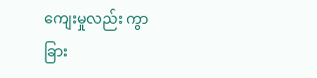ကျေးမှုလည်း ကွာခြား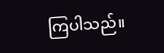ကြပါသည်။